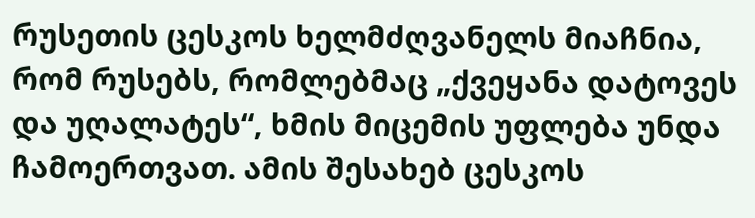რუსეთის ცესკოს ხელმძღვანელს მიაჩნია, რომ რუსებს, რომლებმაც „ქვეყანა დატოვეს და უღალატეს“, ხმის მიცემის უფლება უნდა ჩამოერთვათ. ამის შესახებ ცესკოს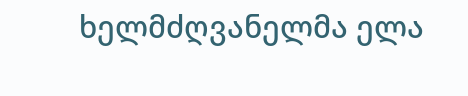ხელმძღვანელმა ელა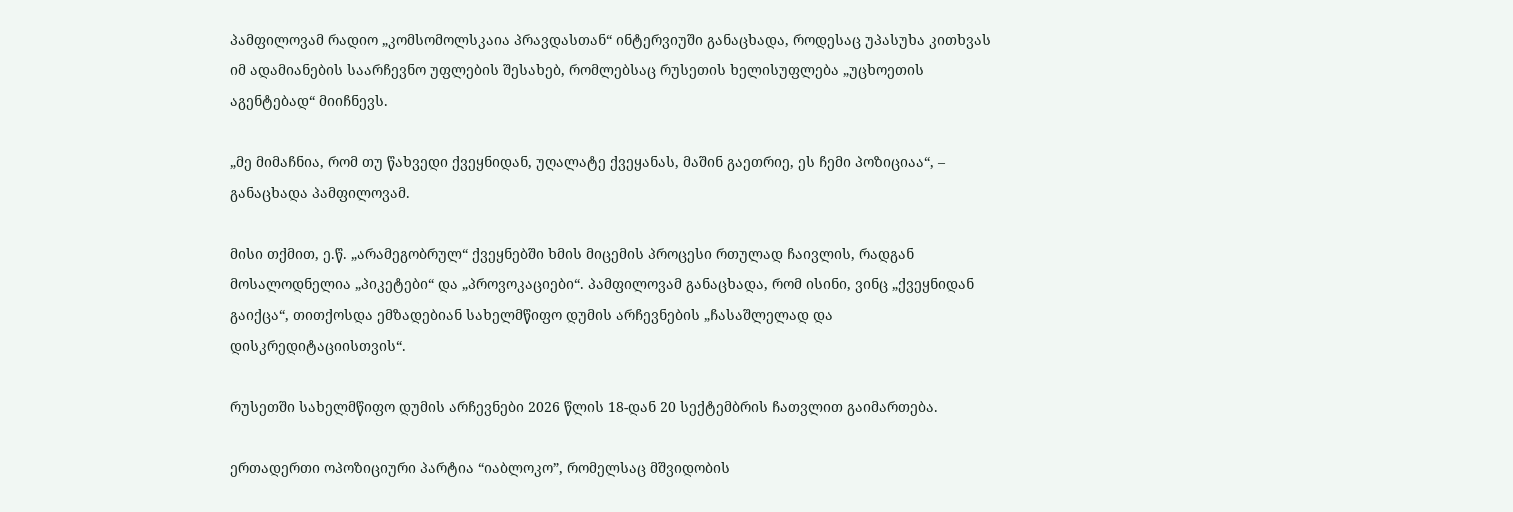პამფილოვამ რადიო „კომსომოლსკაია პრავდასთან“ ინტერვიუში განაცხადა, როდესაც უპასუხა კითხვას იმ ადამიანების საარჩევნო უფლების შესახებ, რომლებსაც რუსეთის ხელისუფლება „უცხოეთის აგენტებად“ მიიჩნევს.

„მე მიმაჩნია, რომ თუ წახვედი ქვეყნიდან, უღალატე ქვეყანას, მაშინ გაეთრიე, ეს ჩემი პოზიციაა“, – განაცხადა პამფილოვამ.

მისი თქმით, ე.წ. „არამეგობრულ“ ქვეყნებში ხმის მიცემის პროცესი რთულად ჩაივლის, რადგან მოსალოდნელია „პიკეტები“ და „პროვოკაციები“. პამფილოვამ განაცხადა, რომ ისინი, ვინც „ქვეყნიდან გაიქცა“, თითქოსდა ემზადებიან სახელმწიფო დუმის არჩევნების „ჩასაშლელად და დისკრედიტაციისთვის“.

რუსეთში სახელმწიფო დუმის არჩევნები 2026 წლის 18-დან 20 სექტემბრის ჩათვლით გაიმართება.

ერთადერთი ოპოზიციური პარტია “იაბლოკო”, რომელსაც მშვიდობის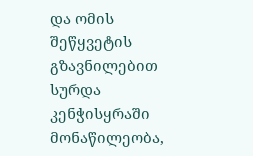და ომის შეწყვეტის გზავნილებით სურდა კენჭისყრაში მონაწილეობა,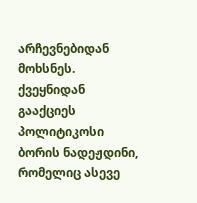არჩევნებიდან მოხსნეს. ქვეყნიდან გააქციეს პოლიტიკოსი ბორის ნადეჟდინი, რომელიც ასევე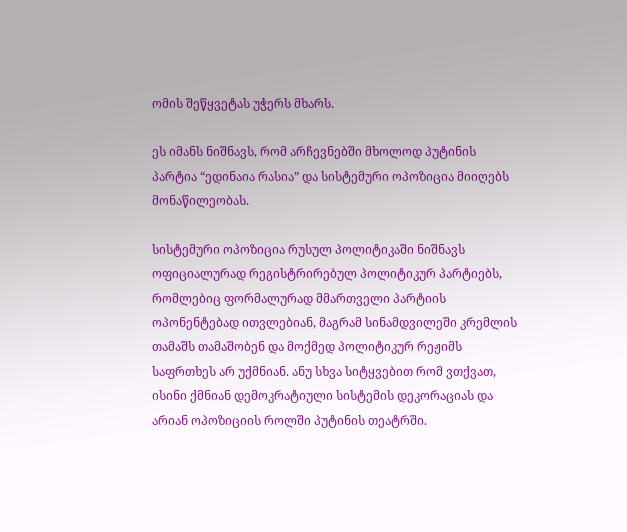ომის შეწყვეტას უჭერს მხარს.

ეს იმანს ნიშნავს, რომ არჩევნებში მხოლოდ პუტინის პარტია “ედინაია რასია” და სისტემური ოპოზიცია მიიღებს მონაწილეობას.

სისტემური ოპოზიცია რუსულ პოლიტიკაში ნიშნავს ოფიციალურად რეგისტრირებულ პოლიტიკურ პარტიებს, რომლებიც ფორმალურად მმართველი პარტიის  ოპონენტებად ითვლებიან, მაგრამ სინამდვილეში კრემლის თამაშს თამაშობენ და მოქმედ პოლიტიკურ რეჟიმს საფრთხეს არ უქმნიან. ანუ სხვა სიტყვებით რომ ვთქვათ, ისინი ქმნიან დემოკრატიული სისტემის დეკორაციას და არიან ოპოზიციის როლში პუტინის თეატრში.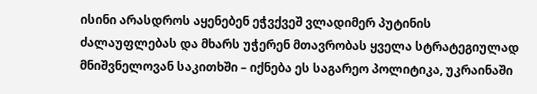ისინი არასდროს აყენებენ ეჭვქვეშ ვლადიმერ პუტინის ძალაუფლებას და მხარს უჭერენ მთავრობას ყველა სტრატეგიულად მნიშვნელოვან საკითხში – იქნება ეს საგარეო პოლიტიკა, უკრაინაში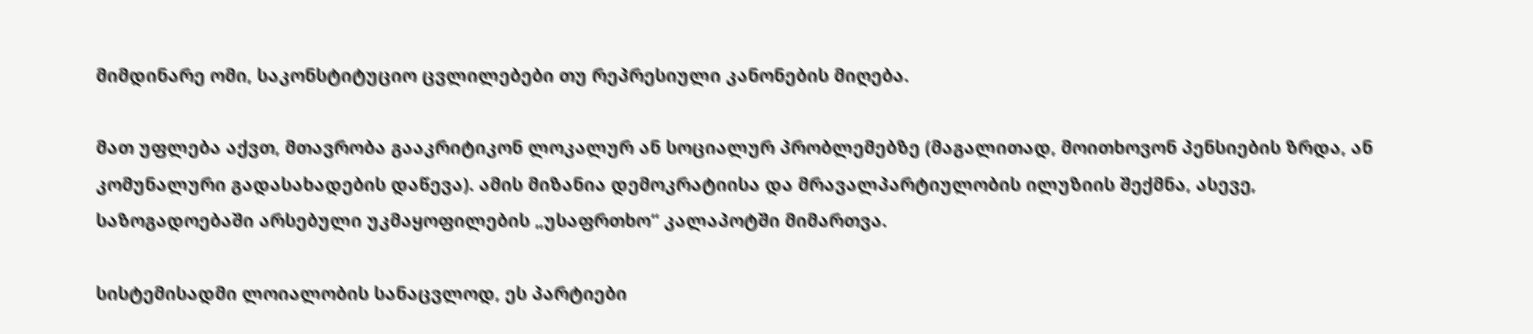მიმდინარე ომი, საკონსტიტუციო ცვლილებები თუ რეპრესიული კანონების მიღება.

მათ უფლება აქვთ, მთავრობა გააკრიტიკონ ლოკალურ ან სოციალურ პრობლემებზე (მაგალითად, მოითხოვონ პენსიების ზრდა, ან კომუნალური გადასახადების დაწევა). ამის მიზანია დემოკრატიისა და მრავალპარტიულობის ილუზიის შექმნა, ასევე, საზოგადოებაში არსებული უკმაყოფილების „უსაფრთხო“ კალაპოტში მიმართვა.

სისტემისადმი ლოიალობის სანაცვლოდ, ეს პარტიები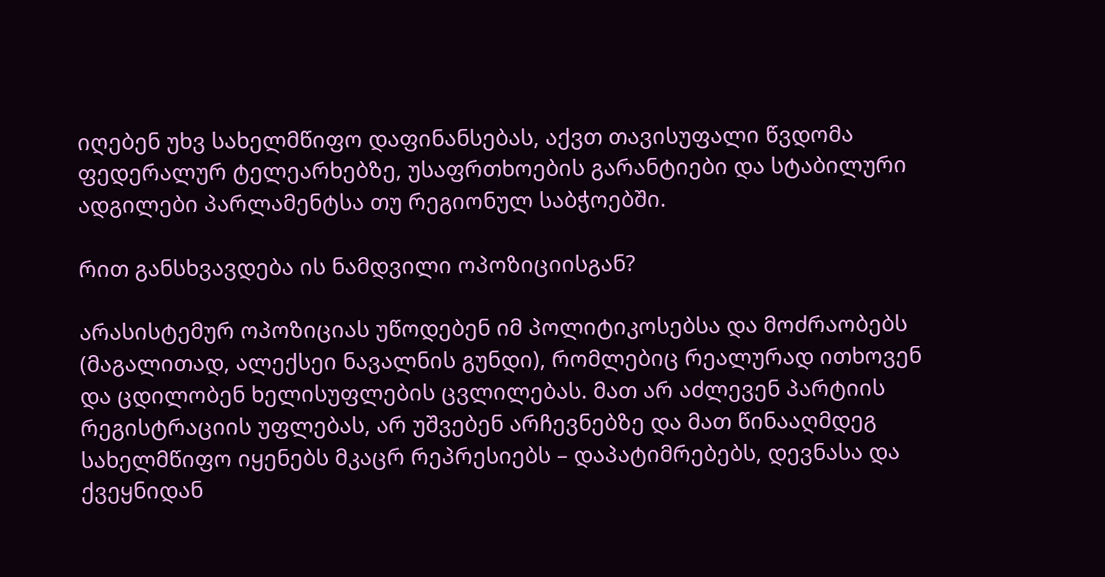იღებენ უხვ სახელმწიფო დაფინანსებას, აქვთ თავისუფალი წვდომა ფედერალურ ტელეარხებზე, უსაფრთხოების გარანტიები და სტაბილური ადგილები პარლამენტსა თუ რეგიონულ საბჭოებში.

რით განსხვავდება ის ნამდვილი ოპოზიციისგან?

არასისტემურ ოპოზიციას უწოდებენ იმ პოლიტიკოსებსა და მოძრაობებს (მაგალითად, ალექსეი ნავალნის გუნდი), რომლებიც რეალურად ითხოვენ და ცდილობენ ხელისუფლების ცვლილებას. მათ არ აძლევენ პარტიის რეგისტრაციის უფლებას, არ უშვებენ არჩევნებზე და მათ წინააღმდეგ სახელმწიფო იყენებს მკაცრ რეპრესიებს – დაპატიმრებებს, დევნასა და ქვეყნიდან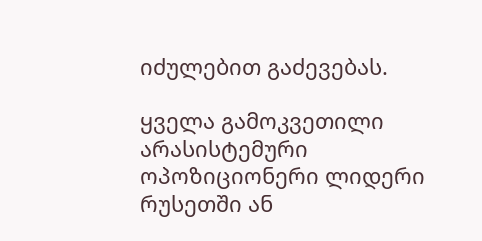იძულებით გაძევებას.

ყველა გამოკვეთილი არასისტემური ოპოზიციონერი ლიდერი რუსეთში ან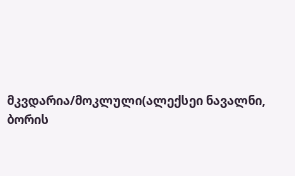მკვდარია/მოკლული(ალექსეი ნავალნი, ბორის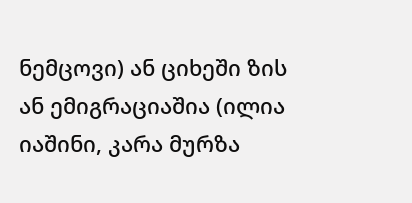ნემცოვი) ან ციხეში ზის ან ემიგრაციაშია (ილია იაშინი, კარა მურზა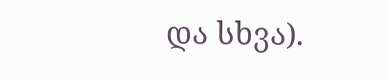და სხვა).